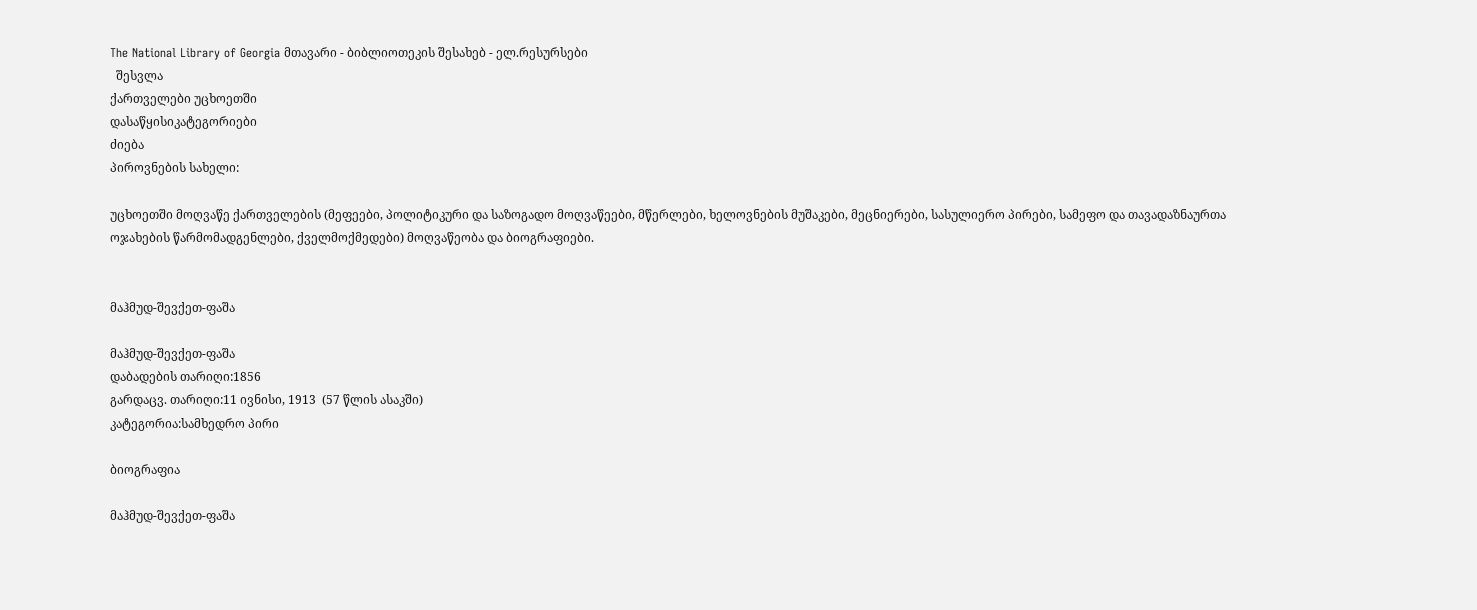The National Library of Georgia მთავარი - ბიბლიოთეკის შესახებ - ელ.რესურსები
  შესვლა
ქართველები უცხოეთში
დასაწყისიკატეგორიები
ძიება
პიროვნების სახელი:

უცხოეთში მოღვაწე ქართველების (მეფეები, პოლიტიკური და საზოგადო მოღვაწეები, მწერლები, ხელოვნების მუშაკები, მეცნიერები, სასულიერო პირები, სამეფო და თავადაზნაურთა ოჯახების წარმომადგენლები, ქველმოქმედები) მოღვაწეობა და ბიოგრაფიები.


მაჰმუდ-შევქეთ-ფაშა

მაჰმუდ-შევქეთ-ფაშა
დაბადების თარიღი:1856
გარდაცვ. თარიღი:11 ივნისი, 1913  (57 წლის ასაკში)
კატეგორია:სამხედრო პირი

ბიოგრაფია

მაჰმუდ-შევქეთ-ფაშა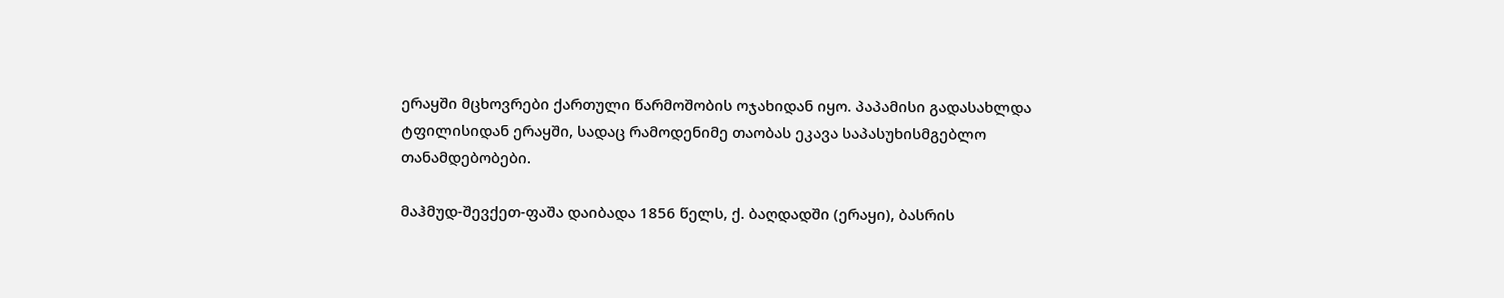ერაყში მცხოვრები ქართული წარმოშობის ოჯახიდან იყო. პაპამისი გადასახლდა ტფილისიდან ერაყში, სადაც რამოდენიმე თაობას ეკავა საპასუხისმგებლო თანამდებობები.

მაჰმუდ-შევქეთ-ფაშა დაიბადა 1856 წელს, ქ. ბაღდადში (ერაყი), ბასრის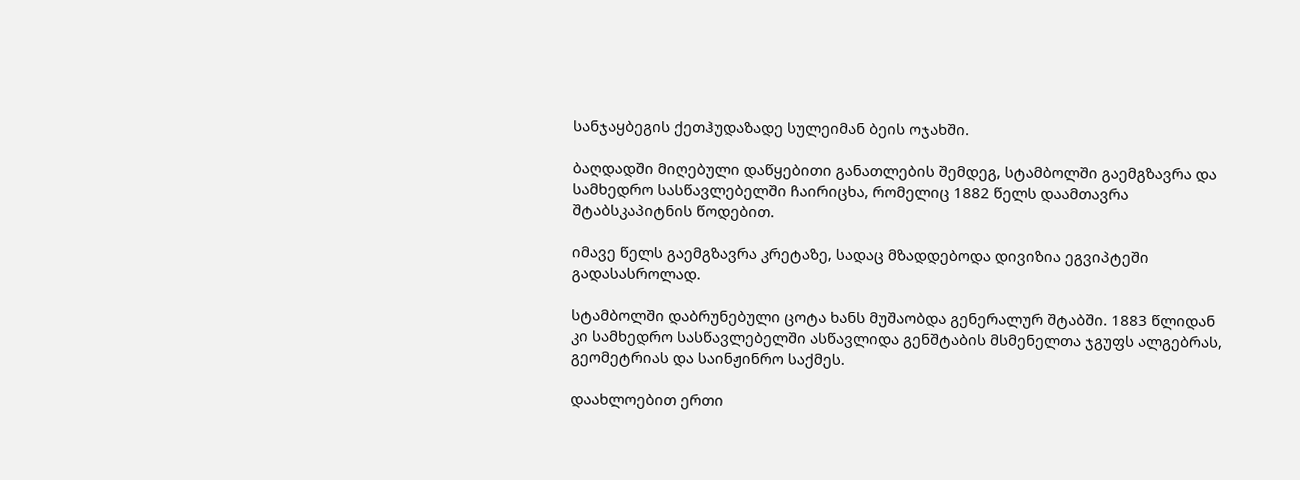სანჯაყბეგის ქეთჰუდაზადე სულეიმან ბეის ოჯახში.

ბაღდადში მიღებული დაწყებითი განათლების შემდეგ, სტამბოლში გაემგზავრა და სამხედრო სასწავლებელში ჩაირიცხა, რომელიც 1882 წელს დაამთავრა შტაბსკაპიტნის წოდებით.

იმავე წელს გაემგზავრა კრეტაზე, სადაც მზადდებოდა დივიზია ეგვიპტეში გადასასროლად.

სტამბოლში დაბრუნებული ცოტა ხანს მუშაობდა გენერალურ შტაბში. 1883 წლიდან კი სამხედრო სასწავლებელში ასწავლიდა გენშტაბის მსმენელთა ჯგუფს ალგებრას, გეომეტრიას და საინჟინრო საქმეს.

დაახლოებით ერთი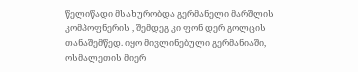წელიწადი მსახურობდა გერმანელი მარშლის კომპოფნერის , შემდეგ კი ფონ დერ გოლცის თანაშემწედ. იყო მივლინებული გერმანიაში, ოსმალეთის მიერ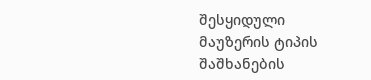შესყიდული მაუზერის ტიპის შაშხანების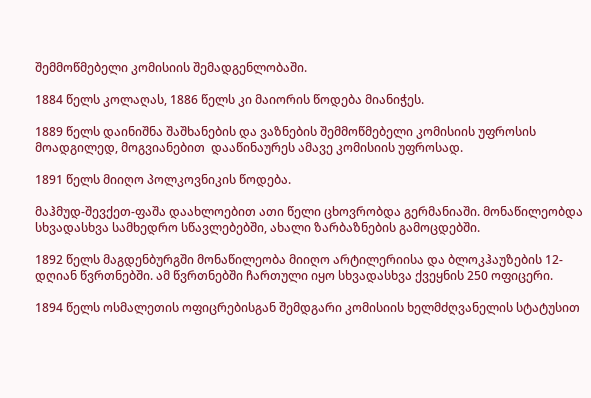შემმოწმებელი კომისიის შემადგენლობაში.

1884 წელს კოლაღას, 1886 წელს კი მაიორის წოდება მიანიჭეს.

1889 წელს დაინიშნა შაშხანების და ვაზნების შემმოწმებელი კომისიის უფროსის მოადგილედ, მოგვიანებით  დააწინაურეს ამავე კომისიის უფროსად.

1891 წელს მიიღო პოლკოვნიკის წოდება.

მაჰმუდ-შევქეთ-ფაშა დაახლოებით ათი წელი ცხოვრობდა გერმანიაში. მონაწილეობდა სხვადასხვა სამხედრო სწავლებებში, ახალი ზარბაზნების გამოცდებში.

1892 წელს მაგდენბურგში მონაწილეობა მიიღო არტილერიისა და ბლოკჰაუზების 12-დღიან წვრთნებში. ამ წვრთნებში ჩართული იყო სხვადასხვა ქვეყნის 250 ოფიცერი.

1894 წელს ოსმალეთის ოფიცრებისგან შემდგარი კომისიის ხელმძღვანელის სტატუსით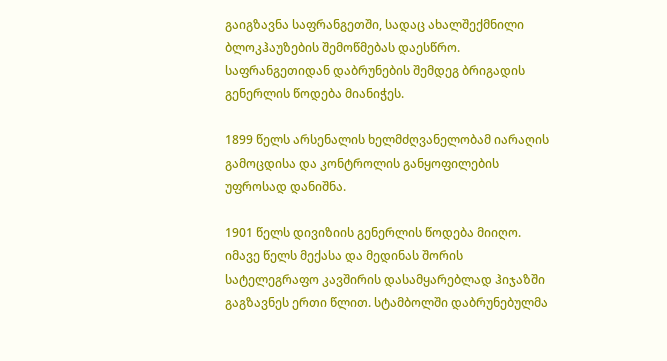გაიგზავნა საფრანგეთში, სადაც ახალშექმნილი ბლოკჰაუზების შემოწმებას დაესწრო. საფრანგეთიდან დაბრუნების შემდეგ ბრიგადის გენერლის წოდება მიანიჭეს.

1899 წელს არსენალის ხელმძღვანელობამ იარაღის გამოცდისა და კონტროლის განყოფილების უფროსად დანიშნა.

1901 წელს დივიზიის გენერლის წოდება მიიღო. იმავე წელს მექასა და მედინას შორის სატელეგრაფო კავშირის დასამყარებლად ჰიჯაზში გაგზავნეს ერთი წლით. სტამბოლში დაბრუნებულმა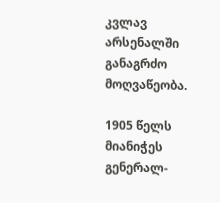კვლავ არსენალში განაგრძო მოღვაწეობა.

1905 წელს მიანიჭეს გენერალ-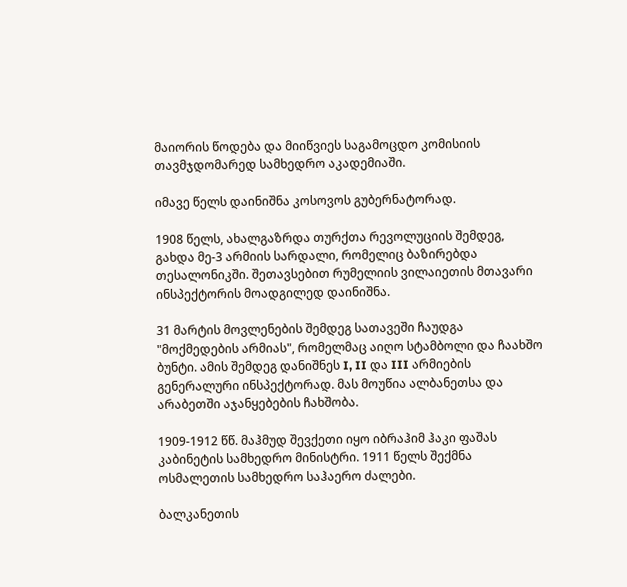მაიორის წოდება და მიიწვიეს საგამოცდო კომისიის თავმჯდომარედ სამხედრო აკადემიაში.

იმავე წელს დაინიშნა კოსოვოს გუბერნატორად.

1908 წელს, ახალგაზრდა თურქთა რევოლუციის შემდეგ, გახდა მე-3 არმიის სარდალი, რომელიც ბაზირებდა თესალონიკში. შეთავსებით რუმელიის ვილაიეთის მთავარი ინსპექტორის მოადგილედ დაინიშნა.

31 მარტის მოვლენების შემდეგ სათავეში ჩაუდგა "მოქმედების არმიას", რომელმაც აიღო სტამბოლი და ჩაახშო ბუნტი. ამის შემდეგ დანიშნეს I, II და III არმიების გენერალური ინსპექტორად. მას მოუწია ალბანეთსა და არაბეთში აჯანყებების ჩახშობა.

1909-1912 წწ. მაჰმუდ შევქეთი იყო იბრაჰიმ ჰაკი ფაშას კაბინეტის სამხედრო მინისტრი. 1911 წელს შექმნა ოსმალეთის სამხედრო საჰაერო ძალები.

ბალკანეთის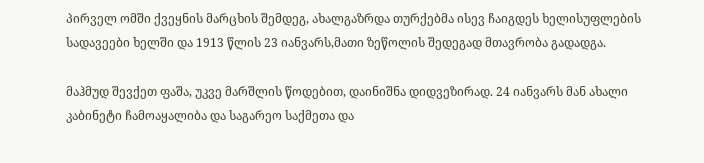პირველ ომში ქვეყნის მარცხის შემდეგ, ახალგაზრდა თურქებმა ისევ ჩაიგდეს ხელისუფლების სადავეები ხელში და 1913 წლის 23 იანვარს,მათი ზეწოლის შედეგად მთავრობა გადადგა.

მაჰმუდ შევქეთ ფაშა, უკვე მარშლის წოდებით, დაინიშნა დიდვეზირად. 24 იანვარს მან ახალი კაბინეტი ჩამოაყალიბა და საგარეო საქმეთა და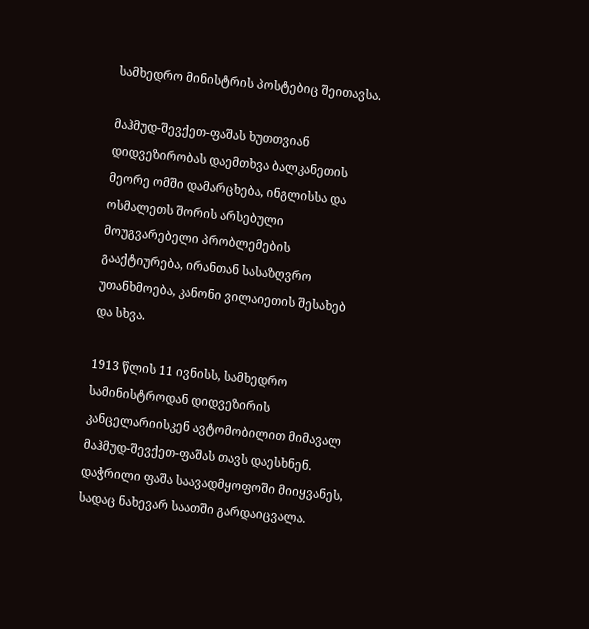სამხედრო მინისტრის პოსტებიც შეითავსა.

მაჰმუდ-შევქეთ-ფაშას ხუთთვიან დიდვეზირობას დაემთხვა ბალკანეთის მეორე ომში დამარცხება, ინგლისსა და ოსმალეთს შორის არსებული მოუგვარებელი პრობლემების გააქტიურება, ირანთან სასაზღვრო უთანხმოება, კანონი ვილაიეთის შესახებ და სხვა.

1913 წლის 11 ივნისს, სამხედრო სამინისტროდან დიდვეზირის კანცელარიისკენ ავტომობილით მიმავალ მაჰმუდ-შევქეთ-ფაშას თავს დაესხნენ. დაჭრილი ფაშა საავადმყოფოში მიიყვანეს, სადაც ნახევარ საათში გარდაიცვალა.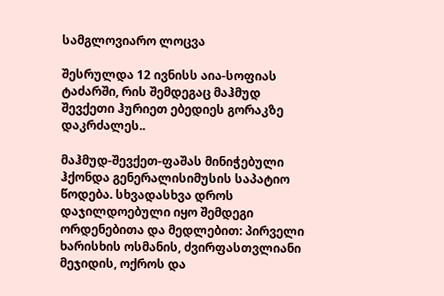სამგლოვიარო ლოცვა

შესრულდა 12 ივნისს აია-სოფიას ტაძარში, რის შემდეგაც მაჰმუდ შევქეთი ჰურიეთ ებედიეს გორაკზე დაკრძალეს..

მაჰმუდ-შევქეთ-ფაშას მინიჭებული ჰქონდა გენერალისიმუსის საპატიო წოდება. სხვადასხვა დროს დაჯილდოებული იყო შემდეგი ორდენებითა და მედლებით: პირველი ხარისხის ოსმანის, ძვირფასთვლიანი მეჯიდის, ოქროს და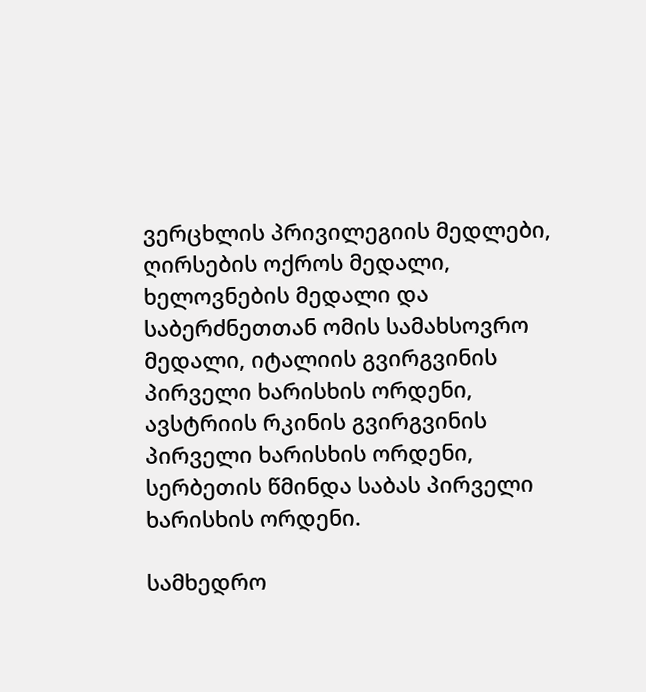ვერცხლის პრივილეგიის მედლები, ღირსების ოქროს მედალი, ხელოვნების მედალი და საბერძნეთთან ომის სამახსოვრო მედალი, იტალიის გვირგვინის პირველი ხარისხის ორდენი, ავსტრიის რკინის გვირგვინის პირველი ხარისხის ორდენი, სერბეთის წმინდა საბას პირველი ხარისხის ორდენი.

სამხედრო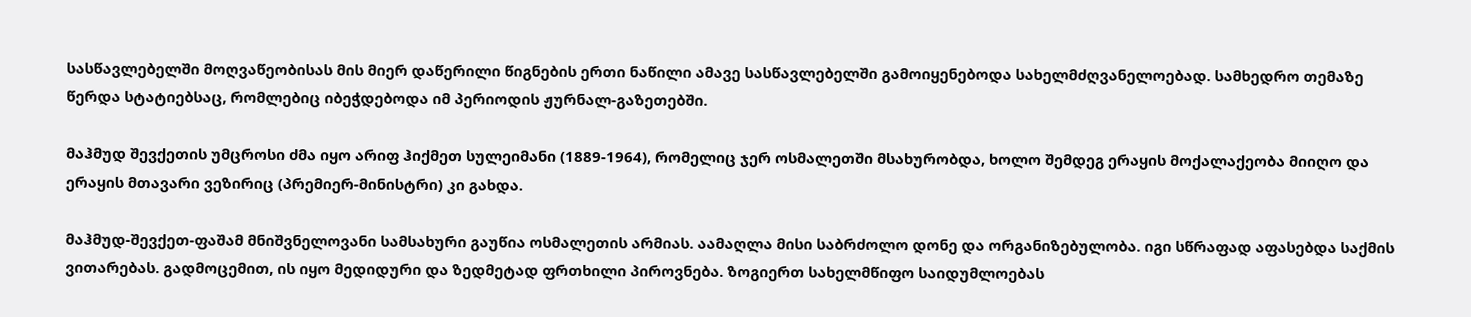სასწავლებელში მოღვაწეობისას მის მიერ დაწერილი წიგნების ერთი ნაწილი ამავე სასწავლებელში გამოიყენებოდა სახელმძღვანელოებად. სამხედრო თემაზე წერდა სტატიებსაც, რომლებიც იბეჭდებოდა იმ პერიოდის ჟურნალ-გაზეთებში.

მაჰმუდ შევქეთის უმცროსი ძმა იყო არიფ ჰიქმეთ სულეიმანი (1889-1964), რომელიც ჯერ ოსმალეთში მსახურობდა, ხოლო შემდეგ ერაყის მოქალაქეობა მიიღო და ერაყის მთავარი ვეზირიც (პრემიერ-მინისტრი) კი გახდა.

მაჰმუდ-შევქეთ-ფაშამ მნიშვნელოვანი სამსახური გაუწია ოსმალეთის არმიას. აამაღლა მისი საბრძოლო დონე და ორგანიზებულობა. იგი სწრაფად აფასებდა საქმის ვითარებას. გადმოცემით, ის იყო მედიდური და ზედმეტად ფრთხილი პიროვნება. ზოგიერთ სახელმწიფო საიდუმლოებას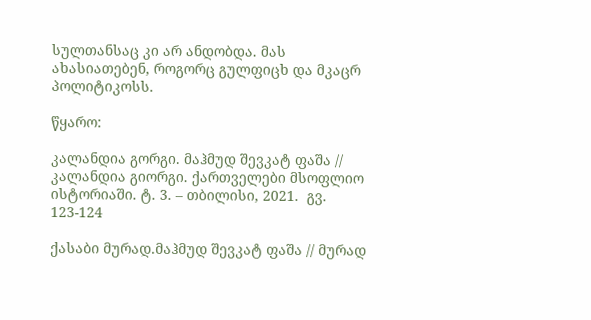სულთანსაც კი არ ანდობდა. მას ახასიათებენ, როგორც გულფიცხ და მკაცრ პოლიტიკოსს.

წყარო:

კალანდია გორგი. მაჰმუდ შევკატ ფაშა // კალანდია გიორგი. ქართველები მსოფლიო ისტორიაში. ტ. 3. – თბილისი, 2021.  გვ. 123-124

ქასაბი მურად.მაჰმუდ შევკატ ფაშა // მურად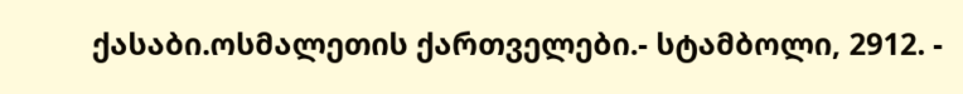ქასაბი.ოსმალეთის ქართველები.- სტამბოლი, 2912. -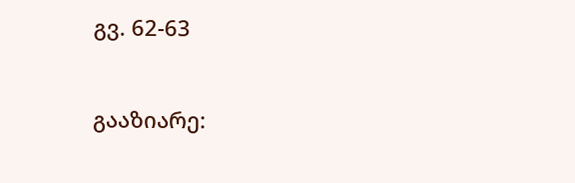გვ. 62-63


გააზიარე: